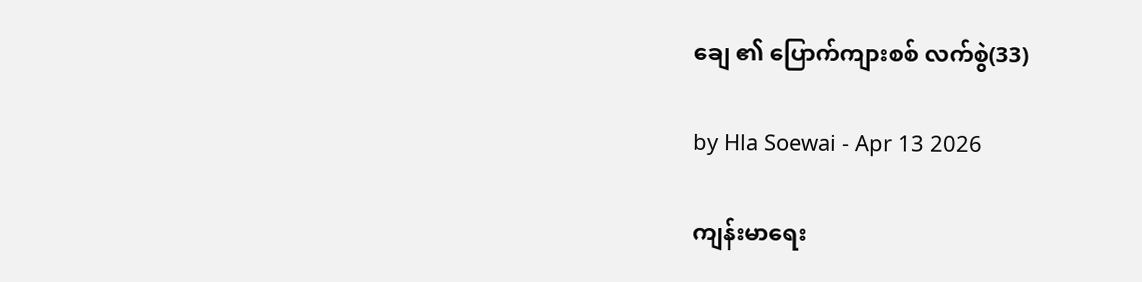ချေ ၏ ပြောက်ကျားစစ် လက်စွဲ(33)

by Hla Soewai - Apr 13 2026

ကျန်းမာရေး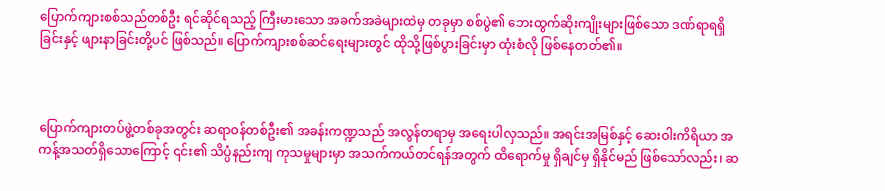ပြောက်ကျားစစ်သည်တစ်ဦး ရင်ဆိုင်ရသည့် ကြီးမားသော အခက်အခဲများထဲမှ တခုမှာ စစ်ပွဲ၏ ဘေးထွက်ဆိုးကျိုးများဖြစ်သော ဒဏ်ရာရရှိခြင်းနှင့် ဖျားနာခြင်းတို့ပင် ဖြစ်သည်။ ပြောက်ကျားစစ်ဆင်ရေးများတွင် ထိုသို့ဖြစ်ပွားခြင်းမှာ ထုံးစံလို ဖြစ်နေတတ်၏။



ပြောက်ကျားတပ်ဖွဲ့တစ်ခုအတွင်း ဆရာဝန်တစ်ဦး၏ အခန်းကဏ္ဍသည် အလွန်တရာမှ အရေးပါလှသည်။ အရင်းအမြစ်နှင့် ဆေးဝါးကိရိယာ အကန့်အသတ်ရှိသောကြောင့် ၎င်း၏ သိပ္ပံနည်းကျ ကုသမှုများမှာ အသက်ကယ်တင်ရန်အတွက် ထိရောက်မှု ရှိချင်မှ ရှိနိုင်မည် ဖြစ်သော်လည်း၊ ဆ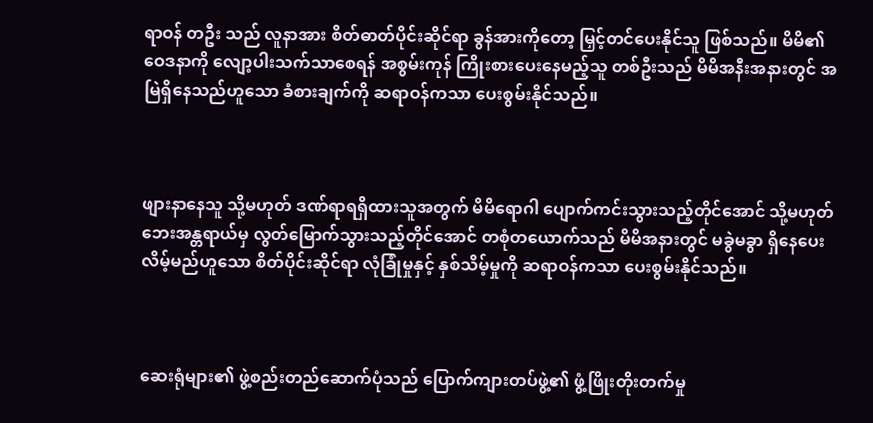ရာဝန် တဦး သည် လူနာအား စိတ်ဓာတ်ပိုင်းဆိုင်ရာ ခွန်အားကိုတော့ မြှင့်တင်ပေးနိုင်သူ ဖြစ်သည်။ မိမိ၏ ဝေဒနာကို လျော့ပါးသက်သာစေရန် အစွမ်းကုန် ကြိုးစားပေးနေမည့်သူ တစ်ဦးသည် မိမိအနီးအနားတွင် အမြဲရှိနေသည်ဟူသော ခံစားချက်ကို ဆရာဝန်ကသာ ပေးစွမ်းနိုင်သည်။



ဖျားနာနေသူ သို့မဟုတ် ဒဏ်ရာရရှိထားသူအတွက် မိမိရောဂါ ပျောက်ကင်းသွားသည့်တိုင်အောင် သို့မဟုတ် ဘေးအန္တရာယ်မှ လွတ်မြောက်သွားသည့်တိုင်အောင် တစုံတယောက်သည် မိမိအနားတွင် မခွဲမခွာ ရှိနေပေးလိမ့်မည်ဟူသော စိတ်ပိုင်းဆိုင်ရာ လုံခြုံမှုနှင့် နှစ်သိမ့်မှုကို ဆရာဝန်ကသာ ပေးစွမ်းနိုင်သည်။



ဆေးရုံများ၏ ဖွဲ့စည်းတည်ဆောက်ပုံသည် ပြောက်ကျားတပ်ဖွဲ့၏ ဖွံ့ဖြိုးတိုးတက်မှု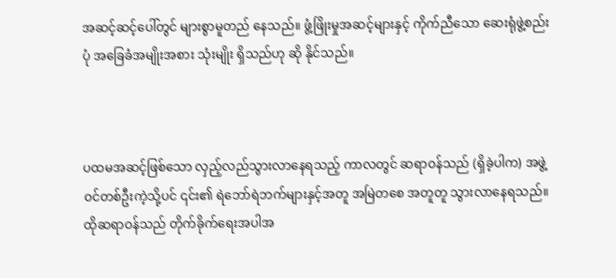အဆင့်ဆင့်ပေါ်တွင် များစွာမူတည်‌ နေသည်။ ဖွံ့ဖြိုးမှုအဆင့်များနှင့် ကိုက်ညီသော ဆေးရုံဖွဲ့စည်းပုံ အခြေခံအမျိုးအစား သုံးမျိုး ရှိသည်ဟု ဆို နိုင်သည်။



ပထမအဆင့်ဖြစ်သော လှည့်လည်သွားလာနေရသည့် ကာလတွင် ဆရာဝန်သည် (ရှိခဲ့ပါက) အဖွဲ့ဝင်တစ်ဦးကဲ့သို့ပင် ၎င်း၏ ရဲဘော်ရဲဘက်များနှင့်အတူ အမြဲတစေ အတူတူ သွားလာနေရသည်။ ထိုဆရာဝန်သည် တိုက်ခိုက်ရေးအပါအ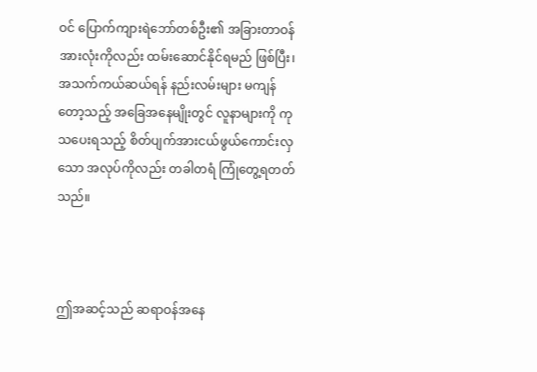ဝင် ပြောက်ကျားရဲဘော်တစ်ဦး၏ အခြားတာဝန်အားလုံးကိုလည်း ထမ်းဆောင်နိုင်ရမည် ဖြစ်ပြီး၊ အသက်ကယ်ဆယ်ရန် နည်းလမ်းများ မကျန်တော့သည့် အခြေအနေမျိုးတွင် လူနာများကို ကုသပေးရသည့် စိတ်ပျက်အားငယ်ဖွယ်ကောင်းလှသော အလုပ်ကိုလည်း တခါတရံ ကြုံတွေ့ရတတ်သည်။



ဤအဆင့်သည် ဆရာဝန်အနေ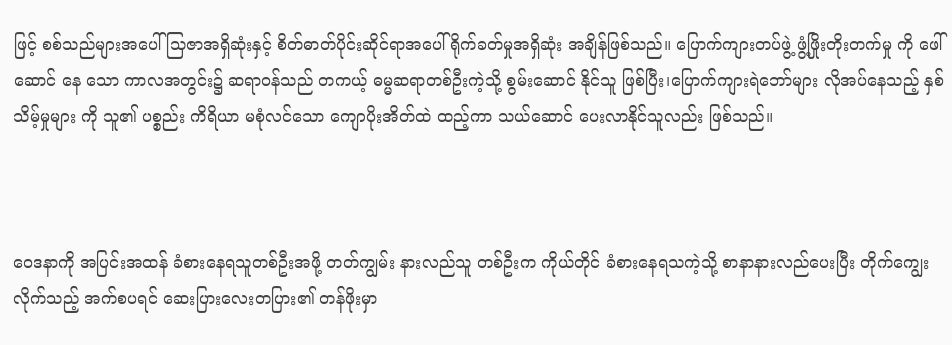ဖြင့် စစ်သည်များအပေါ် သြဇာအရှိဆုံးနှင့် စိတ်ဓာတ်ပိုင်းဆိုင်ရာအပေါ် ရိုက်ခတ်မှုအရှိဆုံး အချိန်ဖြစ်သည်။ ပြောက်ကျားတပ်ဖွဲ့ ဖွံ့ဖြိုးတိုးတက်မှု ကို ဖေါ်ဆောင် နေ သော ကာလအတွင်း၌ ဆရာဝန်သည် တကယ့် ဓမ္မဆရာတစ်ဦးကဲ့သို့ စွမ်းဆောင် နိုင်သူ ဖြစ်ပြီး၊ပြောက်ကျားရဲဘော်များ လိုအပ်နေသည့် နှစ်သိမ့်မှုများ ကို သူ၏ ပစ္စည်း ကိရိယာ မစုံလင်သော ကျောပိုးအိတ်ထဲ ထည့်ကာ သယ်ဆောင် ပေးလာနိုင်သူလည်း ဖြစ်သည်။



ဝေဒနာကို အပြင်းအထန် ခံစားနေရသူတစ်ဦးအဖို့ တတ်ကျွမ်း နားလည်သူ တစ်ဦးက ကိုယ်တိုင် ခံစားနေရသကဲ့သို့ စာနာနားလည်ပေးပြီး တိုက်ကျွေးလိုက်သည့် အက်စပရင် ဆေးပြားလေးတပြား၏ တန်ဖိုးမှာ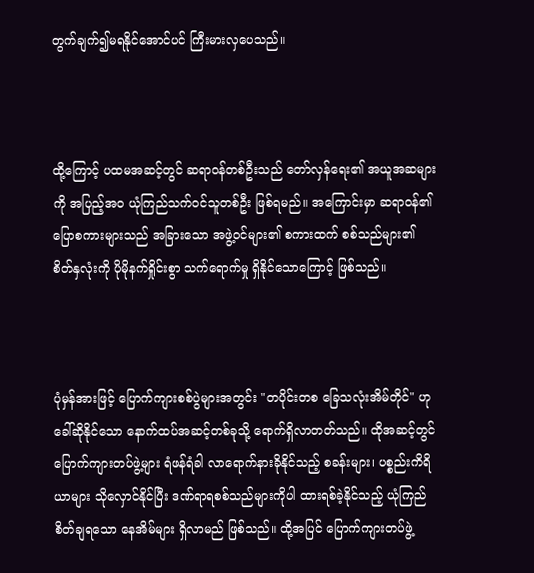တွက်ချက်၍မရနိုင်အောင်ပင် ကြီးမားလှပေသည်။



ထို့ကြောင့် ပထမအဆင့်တွင် ဆရာဝန်တစ်ဦးသည် တော်လှန်ရေး၏ အယူအဆများကို အပြည့်အဝ ယုံကြည်သက်ဝင်သူတစ်ဦး ဖြစ်ရမည်။ အကြောင်းမှာ ဆရာဝန်၏ ပြောစကားများသည် အခြားသော အဖွဲ့ဝင်များ၏ စကားထက် စစ်သည်များ၏ စိတ်နှလုံးကို ပိုမိုနက်ရှိုင်းစွာ သက်ရောက်မှု ရှိနိုင်သောကြောင့် ဖြစ်သည်။



ပုံမှန်အားဖြင့် ပြောက်ကျားစစ်ပွဲများအတွင်း "တပိုင်းတစ ခြေသလုံးအိမ်တိုင်" ဟု ခေါ်ဆိုနိုင်သော နောက်ထပ်အဆင့်တစ်ခုသို့ ရောက်ရှိလာတတ်သည်။ ထိုအဆင့်တွင် ပြောက်ကျားတပ်ဖွဲ့များ ရံဖန်ရံခါ လာရောက်နားခိုနိုင်သည့် စခန်းများ၊ ပစ္စည်းကိရိယာများ သိုလှောင်နိုင်ပြီး ဒဏ်ရာရစစ်သည်များကိုပါ ထားရစ်ခဲ့နိုင်သည့် ယုံကြည် စိတ်ချရသော နေအိမ်များ ရှိလာမည် ဖြစ်သည်။ ထို့အပြင် ပြောက်ကျားတပ်ဖွဲ့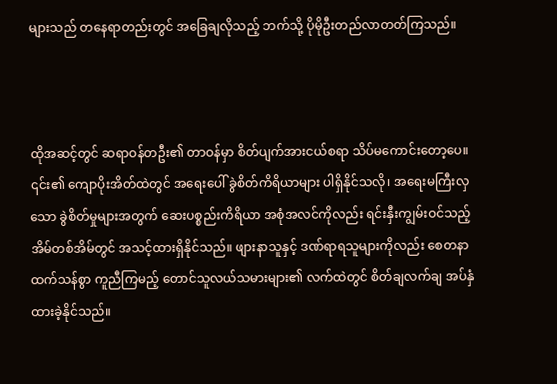များသည် တနေရာတည်းတွင် အခြေချလိုသည့် ဘက်သို့ ပိုမိုဦးတည်လာတတ်ကြသည်။



ထိုအဆင့်တွင် ဆရာဝန်တဦး၏ တာဝန်မှာ စိတ်ပျက်အားငယ်စရာ သိပ်မကောင်းတော့ပေ။ ၎င်း၏ ကျောပိုးအိတ်ထဲတွင် အရေးပေါ် ခွဲစိတ်ကိရိယာများ ပါရှိနိုင်သလို၊ အရေးမကြီးလှသော ခွဲစိတ်မှုများအတွက် ဆေးပစ္စည်းကိရိယာ အစုံအလင်ကိုလည်း ရင်းနှီးကျွမ်းဝင်သည့် အိမ်တစ်အိမ်တွင် အသင့်ထားရှိနိုင်သည်။ ဖျားနာသူနှင့် ဒဏ်ရာရသူများကိုလည်း စေတနာထက်သန်စွာ ကူညီကြမည့် တောင်သူလယ်သမားများ၏ လက်ထဲတွင် စိတ်ချလက်ချ အပ်နှံထားခဲ့နိုင်သည်။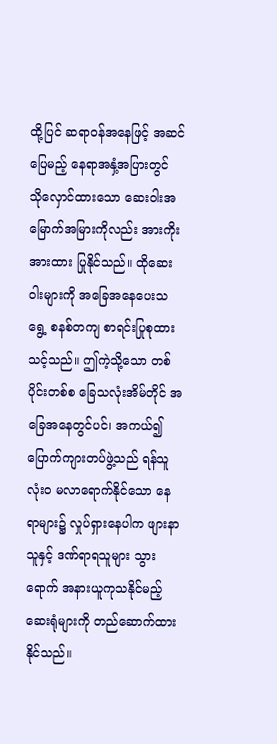ထို့ပြင် ဆရာဝန်အနေဖြင့် အဆင်ပြေမည့် နေရာအနှံ့အပြားတွင် သိုလှောင်ထားသော ဆေးဝါးအမြောက်အမြားကိုလည်း အားကိုးအားထား ပြုနိုင်သည်။ ထိုဆေးဝါးများကို အခြေအနေပေးသရွေ့ စနစ်တကျ စာရင်းပြုစုထားသင့်သည်။ ဤကဲ့သို့သော တစ်ပိုင်းတစ်စ ခြေသလုံးအိမ်တိုင် အခြေအနေတွင်ပင်၊ အကယ်၍ ပြောက်ကျားတပ်ဖွဲ့သည် ရန်သူ လုံးဝ မလာရောက်နိုင်သော နေရာများ၌ လှုပ်ရှားနေပါက ဖျားနာသူနှင့် ဒဏ်ရာရသူများ သွားရောက် အနားယူကုသနိုင်မည့် ဆေးရုံများကို တည်ဆောက်ထားနိုင်သည်။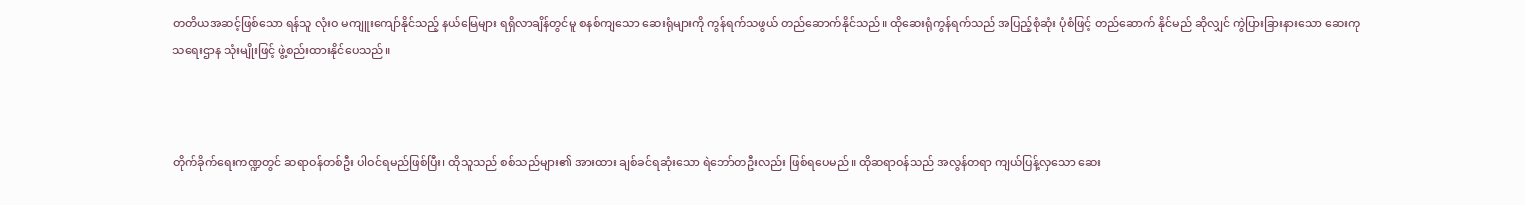တတိယအဆင့်ဖြစ်သော ရန်သူ လုံးဝ မကျူးကျော်နိုင်သည့် နယ်မြေများ ရရှိလာချိန်တွင်မူ စနစ်ကျသော ဆေးရုံများကို ကွန်ရက်သဖွယ် တည်ဆောက်နိုင်သည်။ ထိုဆေးရုံကွန်ရက်သည် အပြည့်စုံဆုံး ပုံစံဖြင့် တည်ဆောက် နိုင်မည် ဆိုလျှင် ကွဲပြားခြားနားသော ဆေးကုသရေးဌာန သုံးမျိုးဖြင့် ဖွဲ့စည်းထားနိုင်ပေသည်။



တိုက်ခိုက်ရေးကဏ္ဍတွင် ဆရာဝန်တစ်ဦး ပါဝင်ရမည်ဖြစ်ပြီး၊ ထိုသူသည် စစ်သည်များ၏ အားထား ချစ်ခင်ရဆုံးသော ရဲဘော်တဦးလည်း ဖြစ်ရပေမည်။ ထိုဆရာဝန်သည် အလွန်တရာ ကျယ်ပြန့်လှသော ဆေး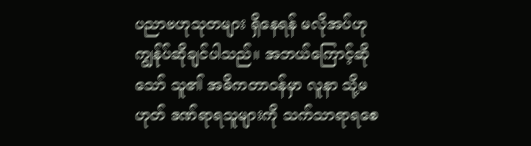ပညာဗဟုသုတများ ရှိနေရန် မလိုအပ်ဟု ကျွန်ုပ်ဆိုချင်ပါသည်။ အဘယ်ကြောင့်ဆိုသော် သူ၏ အဓိကတာဝန်မှာ လူနာ သို့မဟုတ် ဒဏ်ရာရသူများကို သက်သာရာရစေ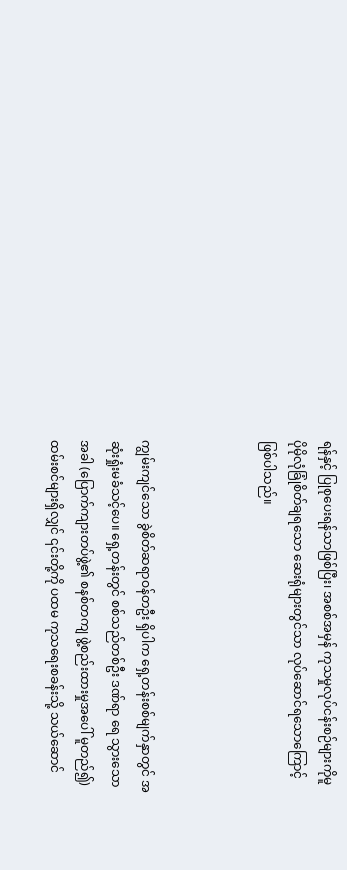ရန်နှင့် ပြုစုပေးရန်သာဖြစ်ပြီး၊ အစစ်အမှန် ကုသမှုလုပ်ငန်းစဉ်များကိုမူ ပိုမိုလုံခြုံစိတ်ချရသော ဆေးရုံများတွင်သာ လုပ်ဆောင်ရသောကြောင့် ဖြစ်ပါသည်။



ကျွမ်းကျင်သော ခွဲစိတ်ဆရာဝန်တဦး ရှိပါက ရှေ့တန်းစစ်မျက်နှာတွင် အဆုံးရှုံးမခံသင့်ပေ။ ရှေ့တန်းတွင် စစ်သည်တစ်ဦး ဒဏ်ရာ ရေ သွားသောအခါ (ပြောက်ကျားတပ်ဖွဲ့၏ စနစ်တကျ ဖွဲ့စည်းထားမှုအပေါ် မူတည်၍) ထမ်းစင်များရှိလျှင် ၎င်းတို့ကို ပထမ ကုသရေးစခန်းသို့ သယ်ဆောင်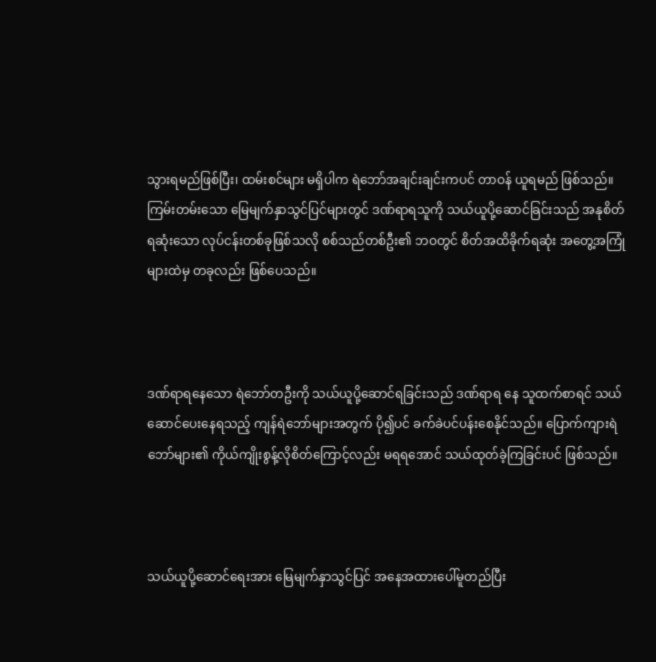သွားရမည်ဖြစ်ပြီး၊ ထမ်းစင်များ မရှိပါက ရဲဘော်အချင်းချင်းကပင် တာဝန် ယူရမည် ဖြစ်သည်။ ကြမ်းတမ်းသော မြေမျက်နှာသွင်ပြင်များတွင် ဒဏ်ရာရသူကို သယ်ယူပို့ဆောင်ခြင်းသည် အနုစိတ်ရဆုံးသော လုပ်ငန်းတစ်ခုဖြစ်သလို စစ်သည်တစ်ဦး၏ ဘဝတွင် စိတ်အထိခိုက်ရဆုံး အတွေ့အကြုံများထဲမှ တခုလည်း ဖြစ်ပေသည်။



ဒဏ်ရာရနေသော ရဲဘော်တဦးကို သယ်ယူပို့ဆောင်ရခြင်းသည် ဒဏ်ရာရ နေ သူထက်စာရင် သယ်ဆောင်ပေးနေရသည့် ကျန်ရဲဘော်များအတွက် ပို၍ပင် ခက်ခဲပင်ပန်းစေနိုင်သည်။ ပြောက်ကျားရဲဘော်များ၏ ကိုယ်ကျိုးစွန့်လိုစိတ်ကြောင့်လည်း မရရအောင် သယ်ထုတ်ခဲ့ကြခြင်းပင် ဖြစ်သည်။



သယ်ယူပို့ဆောင်ရေးအား မြေမျက်နှာသွင်ပြင် အနေအထားပေါ်မူတည်ပြီး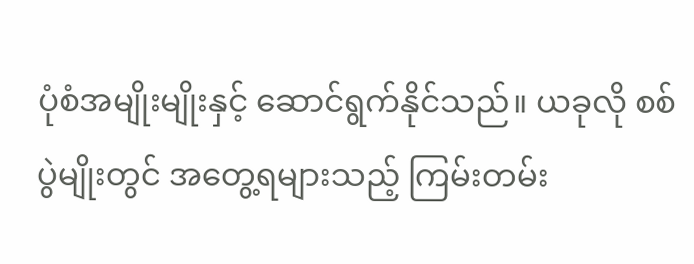ပုံစံအမျိုးမျိုးနှင့် ဆောင်ရွက်နိုင်သည်။ ယခုလို စစ်ပွဲမျိုးတွင် အတွေ့ရများသည့် ကြမ်းတမ်း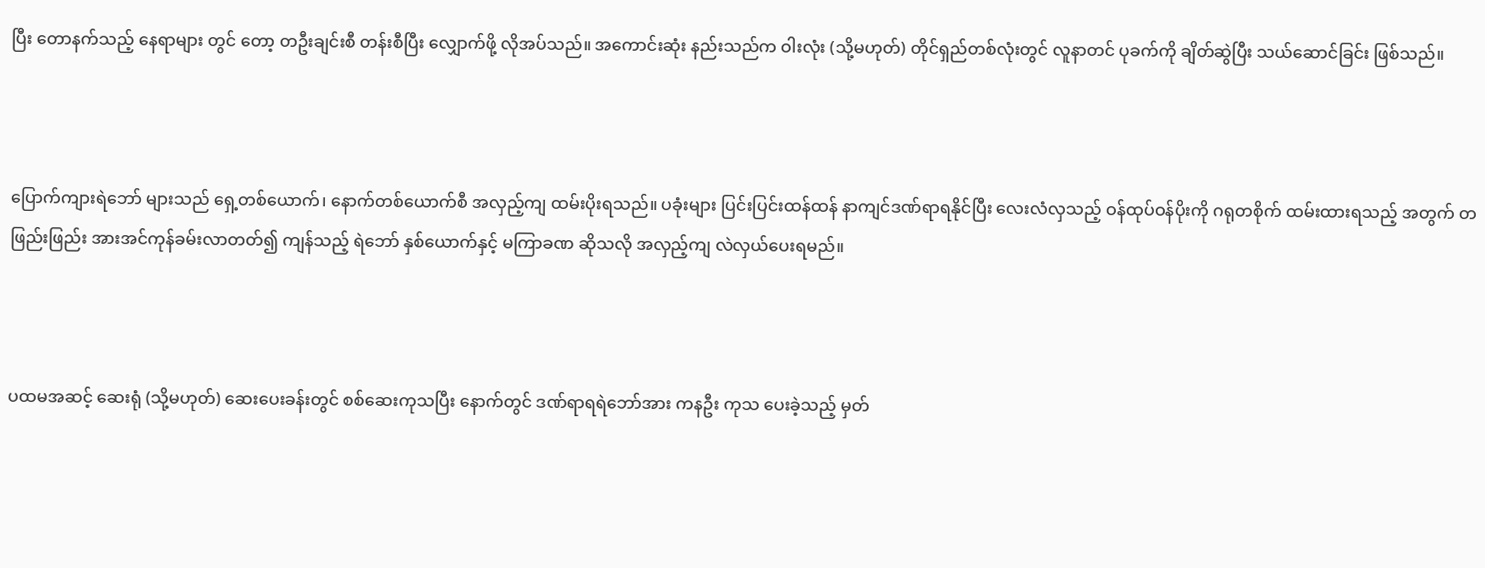ပြီး တောနက်သည့် နေရာများ တွင် တော့ တဦးချင်းစီ တန်းစီပြီး လျှောက်ဖို့ လိုအပ်သည်။ အကောင်းဆုံး နည်းသည်က ဝါးလုံး (သို့မဟုတ်) တိုင်ရှည်တစ်လုံးတွင် လူနာတင် ပုခက်ကို ချိတ်ဆွဲပြီး သယ်ဆောင်ခြင်း ဖြစ်သည်။



ပြောက်ကျားရဲဘော် များသည် ရှေ့တစ်ယောက်၊ နောက်တစ်ယောက်စီ အလှည့်ကျ ထမ်းပိုးရသည်။ ပခုံးများ ပြင်းပြင်းထန်ထန် နာကျင်ဒဏ်ရာရနိုင်ပြီး လေးလံလှသည့် ဝန်ထုပ်ဝန်ပိုးကို ဂရုတစိုက် ထမ်းထားရသည့် အတွက် တဖြည်းဖြည်း အားအင်ကုန်ခမ်းလာတတ်၍ ကျန်သည့် ရဲဘော် နှစ်ယောက်နှင့် မကြာခဏ ဆိုသလို အလှည့်ကျ လဲလှယ်ပေးရမည်။



ပထမအဆင့် ဆေးရုံ (သို့မဟုတ်) ဆေးပေးခန်းတွင် စစ်ဆေးကုသပြီး နောက်တွင် ဒဏ်ရာရရဲဘော်အား ကနဦး ကုသ ပေးခဲ့သည့် မှတ်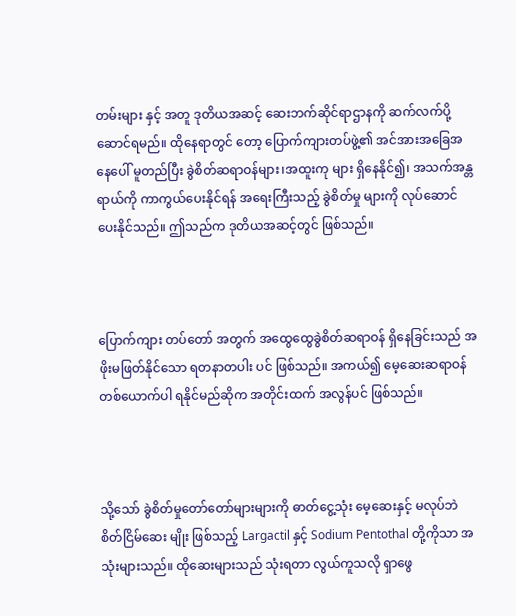တမ်းများ နှင့် အတူ ဒုတိယအဆင့် ဆေးဘက်ဆိုင်ရာဌာနကို ဆက်လက်ပို့ဆောင်ရမည်။ ထိုနေရာတွင် တော့ ပြောက်ကျားတပ်ဖွဲ့၏ အင်အားအခြေအနေပေါ် မူတည်ပြီး ခွဲစိတ်ဆရာဝန်များ၊အထူးကု များ ရှိနေနိုင်၍၊ အသက်အန္တရာယ်ကို ကာကွယ်ပေးနိုင်ရန် အရေးကြီးသည့် ခွဲစိတ်မှု များကို လုပ်ဆောင်ပေးနိုင်သည်။ ဤသည်က ဒုတိယအဆင့်တွင် ဖြစ်သည်။



ပြောက်ကျား တပ်တော် အတွက် အထွေထွေခွဲစိတ်ဆရာဝန် ရှိနေခြင်းသည် အဖိုးမဖြတ်နိုင်သော ရတနာတပါး ပင် ဖြစ်သည်။ အကယ်၍ မေ့ဆေးဆရာဝန်တစ်ယောက်ပါ ရနိုင်မည်ဆိုက အတိုင်းထက် အလွန်ပင် ဖြစ်သည်။



သို့သော် ခွဲစိတ်မှုတော်တော်များများကို ဓာတ်ငွေ့သုံး မေ့ဆေးနှင့် မလုပ်ဘဲ စိတ်ငြိမ်ဆေး မျိုး ဖြစ်သည့် Largactil နှင့် Sodium Pentothal တို့ကိုသာ အသုံးများသည်။ ထိုဆေးများသည် သုံးရတာ လွယ်ကူသလို ရှာဖွေ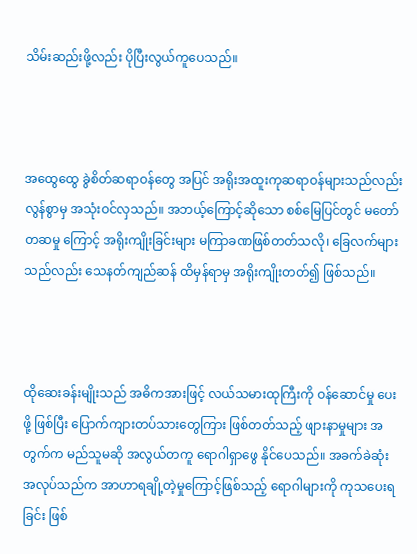သိမ်းဆည်းဖို့လည်း ပိုပြီးလွယ်ကူပေသည်။



အထွေထွေ ခွဲစိတ်ဆရာဝန်တွေ အပြင် အရိုးအထူးကုဆရာဝန်များသည်လည်း လွန်စွာမှ အသုံးဝင်လှသည်။ အဘယ့်ကြောင့်ဆိုသော စစ်မြေပြင်တွင် မတော်တဆမှု ကြောင့် အရိုးကျိုးခြင်းများ မကြာခဏဖြစ်တတ်သလို၊ ခြေလက်များသည်လည်း သေနတ်ကျည်ဆန် ထိမှန်ရာမှ အရိုးကျိုးတတ်၍ ဖြစ်သည်။



ထိုဆေးခန်းမျိုးသည် အဓိကအားဖြင့် လယ်သမားထုကြီးကို ဝန်ဆောင်မှု ပေးဖို့ ဖြစ်ပြီး ပြောက်ကျားတပ်သားတွေကြား ဖြစ်တတ်သည့် ဖျားနာမှုများ အတွက်က မည်သူမဆို အလွယ်တကူ ရောဂါရှာဖွေ နိုင်ပေသည်။ အခက်ခဲဆုံး အလုပ်သည်က အာဟာရချို့တဲ့မှုကြောင့်ဖြစ်သည့် ရောဂါများကို ကုသပေးရခြင်း ဖြစ်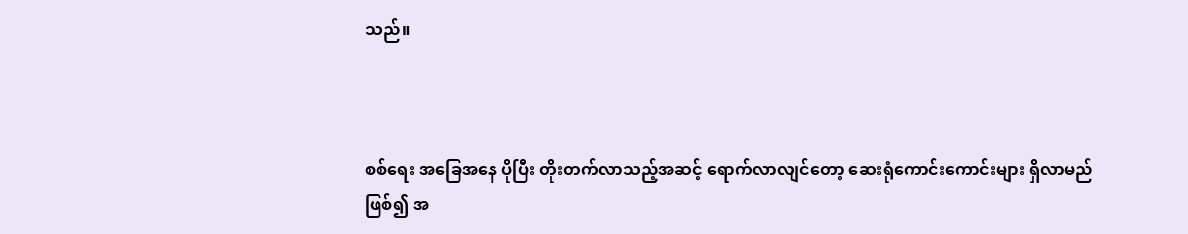သည်။



စစ်ရေး အခြေအနေ ပိုပြီး တိုးတက်လာသည့်အဆင့် ရောက်လာလျင်တော့ ဆေးရုံကောင်းကောင်းများ ရှိလာမည်ဖြစ်၍ အ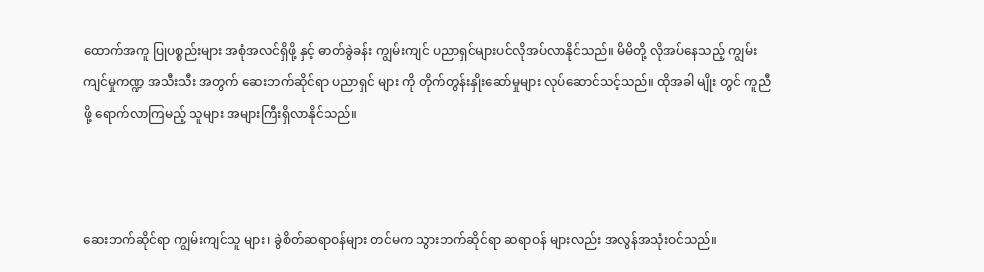ထောက်အကူ ပြုပစ္စည်းများ အစုံအလင်ရှိဖို့ နှင့် ဓာတ်ခွဲခန်း ကျွမ်းကျင် ပညာရှင်များပင်လိုအပ်လာနိုင်သည်။ မိမိတို့ လိုအပ်နေသည့် ကျွမ်းကျင်မှုကဏ္ဍ အသီးသီး အတွက် ဆေးဘက်ဆိုင်ရာ ပညာရှင် များ ကို တိုက်တွန်းနှိုးဆော်မှုများ လုပ်ဆောင်သင့်သည်။ ထိုအခါ မျိုး တွင် ကူညီဖို့ ရောက်လာကြမည့် သူများ အများကြီးရှိလာနိုင်သည်။



ဆေးဘက်ဆိုင်ရာ ကျွမ်းကျင်သူ များ၊ ခွဲစိတ်ဆရာဝန်များ တင်မက သွားဘက်ဆိုင်ရာ ဆရာဝန် များလည်း အလွန်အသုံးဝင်သည်။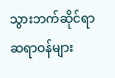သွားဘက်ဆိုင်ရာ ဆရာဝန်များ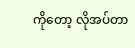ကိုတော့ လိုအပ်တာ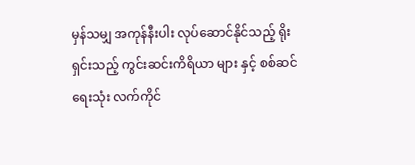မှန်သမျှ အကုန်နီးပါး လုပ်ဆောင်နိုင်သည့် ရိုးရှင်းသည့် ကွင်းဆင်းကိရိယာ များ နှင့် စစ်ဆင်ရေးသုံး လက်ကိုင်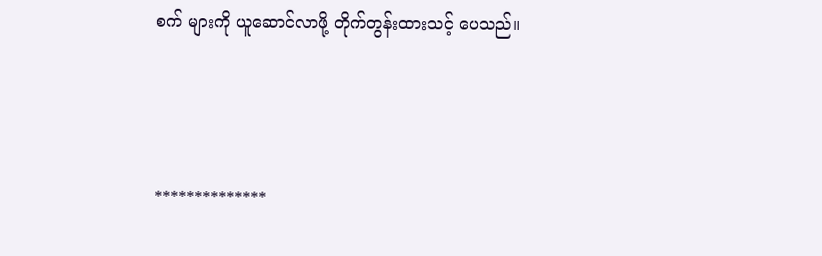စက် များကို ယူဆောင်လာဖို့ တိုက်တွန်းထားသင့် ပေသည်။



**************